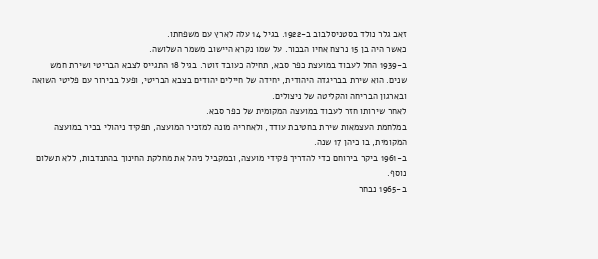זאב גלר נולד בסטניסלבוב ב-1922. בגיל 14 עלה לארץ עם משפחתו.
כאשר היה בן 15 נרצח אחיו הבכור. על שמו נקרא היישוב משמר השלושה.
ב-1939 החל לעבוד במועצת כפר סבא, תחילה כעובד זוטר. בגיל 18 התגייס לצבא הבריטי ושירת חמש שנים. הוא שירת בבריגדה היהודית, יחידה של חיילים יהודים בצבא הבריטי, ופעל בבירור עם פליטי השואה ובארגון הבריחה והקליטה של ניצולים.
לאחר שירותו חזר לעבוד במועצה המקומית של כפר סבא.
במלחמת העצמאות שירת בחטיבת עודד, ולאחריה מונה למזכיר המועצה, תפקיד ניהולי בכיר במועצה המקומית, בו כיהן 17 שנה.
ב-1961 ביקר בירוחם כדי להדריך פקידי מועצה, ובמקביל ניהל את מחלקת החינוך בהתנדבות, ללא תשלום נוסף.
ב-1965 נבחר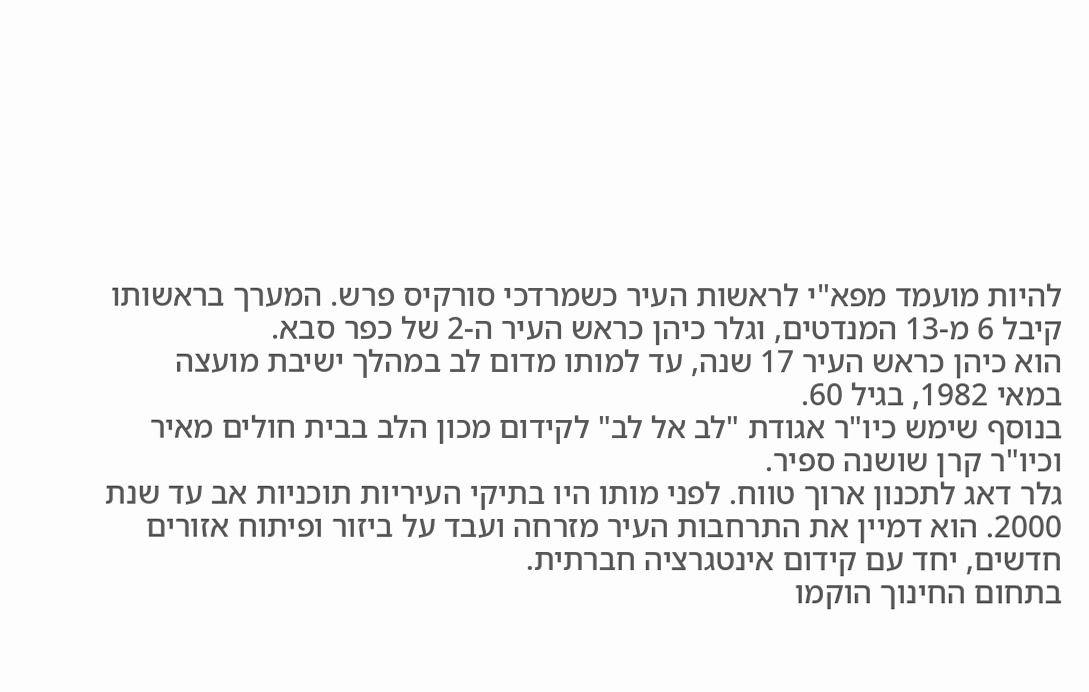להיות מועמד מפא"י לראשות העיר כשמרדכי סורקיס פרש. המערך בראשותו קיבל 6 מ-13 המנדטים, וגלר כיהן כראש העיר ה-2 של כפר סבא.
הוא כיהן כראש העיר 17 שנה, עד למותו מדום לב במהלך ישיבת מועצה במאי 1982, בגיל 60.
בנוסף שימש כיו"ר אגודת "לב אל לב" לקידום מכון הלב בבית חולים מאיר וכיו"ר קרן שושנה ספיר.
גלר דאג לתכנון ארוך טווח. לפני מותו היו בתיקי העיריות תוכניות אב עד שנת 2000. הוא דמיין את התרחבות העיר מזרחה ועבד על ביזור ופיתוח אזורים חדשים, יחד עם קידום אינטגרציה חברתית.
בתחום החינוך הוקמו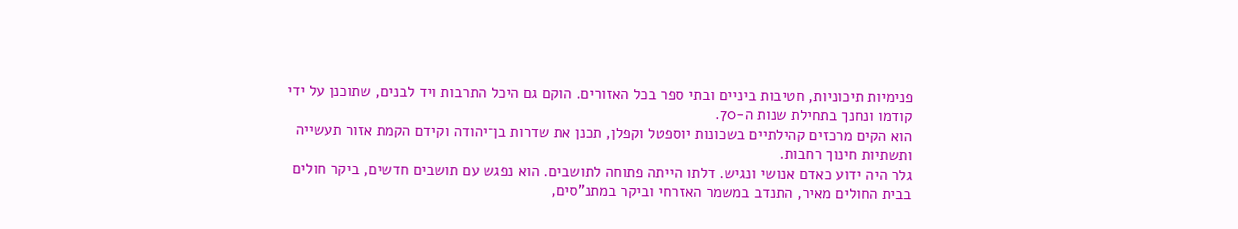פנימיות תיכוניות, חטיבות ביניים ובתי ספר בכל האזורים. הוקם גם היכל התרבות ויד לבנים, שתוכנן על ידי קודמו ונחנך בתחילת שנות ה‑70.
הוא הקים מרכזים קהילתיים בשכונות יוספטל וקפלן, תכנן את שדרות בן־יהודה וקידם הקמת אזור תעשייה ותשתיות חינוך רחבות.
גלר היה ידוע כאדם אנושי ונגיש. דלתו הייתה פתוחה לתושבים. הוא נפגש עם תושבים חדשים, ביקר חולים בבית החולים מאיר, התנדב במשמר האזרחי וביקר במתנ"סים,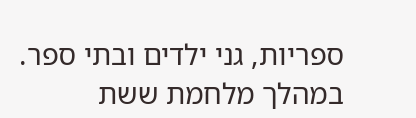ספריות, גני ילדים ובתי ספר.
במהלך מלחמת ששת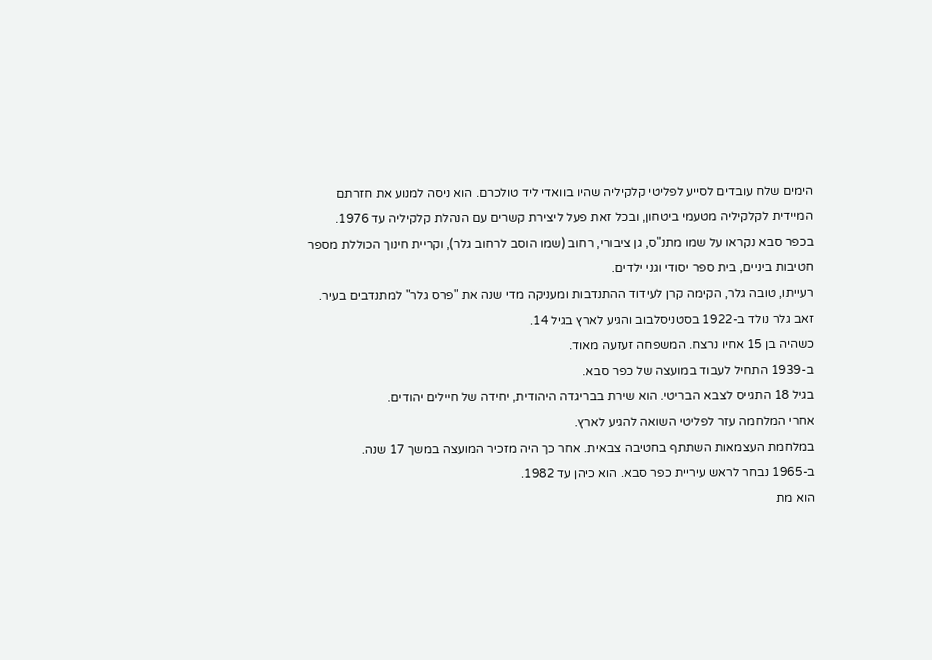הימים שלח עובדים לסייע לפליטי קלקיליה שהיו בוואדי ליד טולכרם. הוא ניסה למנוע את חזרתם המיידית לקלקיליה מטעמי ביטחון, ובכל זאת פעל ליצירת קשרים עם הנהלת קלקיליה עד 1976.
בכפר סבא נקראו על שמו מתנ"ס, גן ציבורי, רחוב (שמו הוסב לרחוב גלר), וקריית חינוך הכוללת מספר חטיבות ביניים, בית ספר יסודי וגני ילדים.
רעייתו, טובה גלר, הקימה קרן לעידוד ההתנדבות ומעניקה מדי שנה את "פרס גלר" למתנדבים בעיר.
זאב גלר נולד ב-1922 בסטניסלבוב והגיע לארץ בגיל 14.
כשהיה בן 15 אחיו נרצח. המשפחה זעזעה מאוד.
ב-1939 התחיל לעבוד במועצה של כפר סבא.
בגיל 18 התגייס לצבא הבריטי. הוא שירת בבריגדה היהודית, יחידה של חיילים יהודים.
אחרי המלחמה עזר לפליטי השואה להגיע לארץ.
במלחמת העצמאות השתתף בחטיבה צבאית. אחר כך היה מזכיר המועצה במשך 17 שנה.
ב-1965 נבחר לראש עיריית כפר סבא. הוא כיהן עד 1982.
הוא מת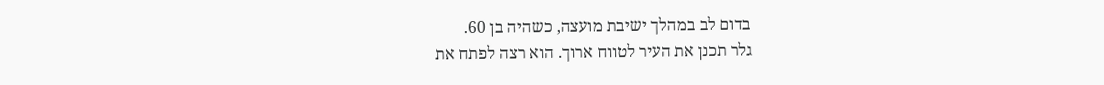בדום לב במהלך ישיבת מועצה, כשהיה בן 60.
גלר תכנן את העיר לטווח ארוך. הוא רצה לפתח את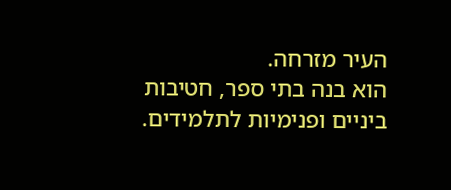העיר מזרחה.
הוא בנה בתי ספר, חטיבות ביניים ופנימיות לתלמידים.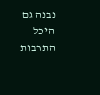נבנה גם היכל התרבות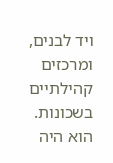ויד לבנים, ומרכזים קהילתיים בשכונות.
הוא היה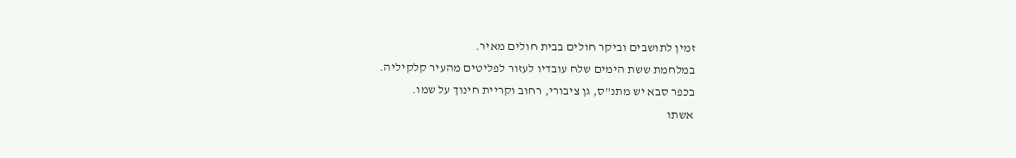זמין לתושבים וביקר חולים בבית חולים מאיר.
במלחמת ששת הימים שלח עובדיו לעזור לפליטים מהעיר קלקיליה.
בכפר סבא יש מתנ"ס, גן ציבורי, רחוב וקריית חינוך על שמו.
אשתו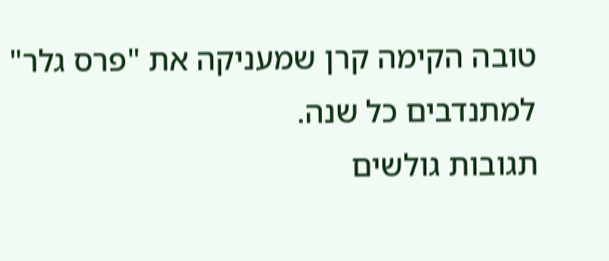טובה הקימה קרן שמעניקה את "פרס גלר" למתנדבים כל שנה.
תגובות גולשים